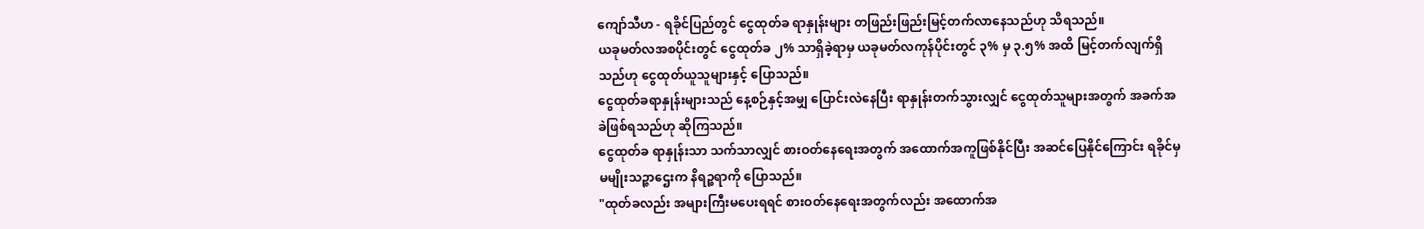ကျော်သီဟ - ရခိုင်ပြည်တွင် ငွေထုတ်ခ ရာနှုန်းများ တဖြည်းဖြည်းမြင့်တက်လာနေသည်ဟု သိရသည်။
ယခုမတ်လအစပိုင်းတွင် ငွေထုတ်ခ ၂% သာရှိခဲ့ရာမှ ယခုမတ်လကုန်ပိုင်းတွင် ၃% မှ ၃.၅% အထိ မြင့်တက်လျက်ရှိသည်ဟု ငွေထုတ်ယူသူများနှင့် ပြောသည်။
ငွေထုတ်ခရာနှုန်းများသည် နေ့စဉ်နှင့်အမျှ ပြောင်းလဲနေပြီး ရာနှုန်းတက်သွားလျှင် ငွေထုတ်သူများအတွက် အခက်အခဲဖြစ်ရသည်ဟု ဆိုကြသည်။
ငွေထုတ်ခ ရာနှုန်းသာ သက်သာလျှင် စားဝတ်နေရေးအတွက် အထောက်အကူဖြစ်နိုင်ပြီး အဆင်ပြေနိုင်ကြောင်း ရခိုင်မှ မမျိုးသဉ္ဇာဌေးက နိရဉ္စရာကို ပြောသည်။
"ထုတ်ခလည်း အများကြီးမပေးရရင် စားဝတ်နေရေးအတွက်လည်း အထောက်အ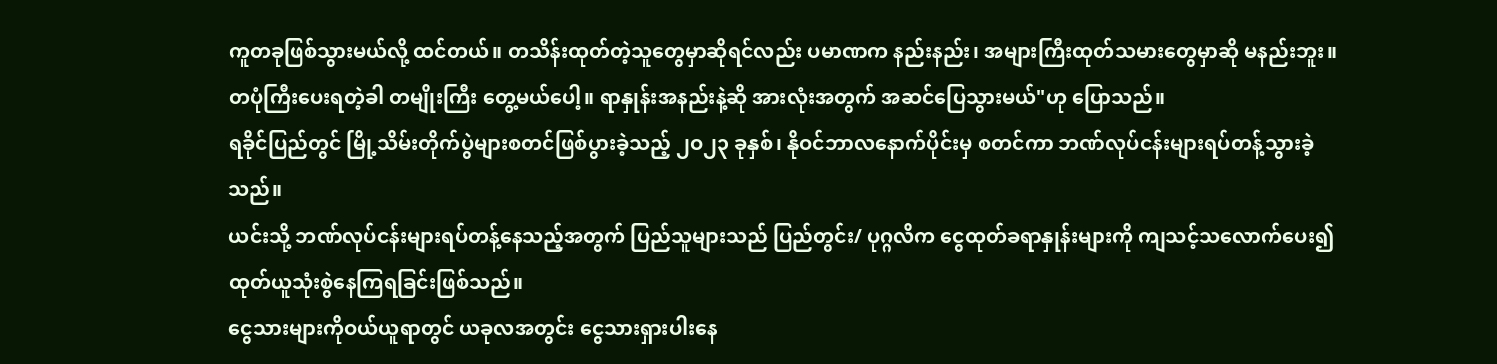ကူတခုဖြစ်သွားမယ်လို့ ထင်တယ်။ တသိန်းထုတ်တဲ့သူတွေမှာဆိုရင်လည်း ပမာဏက နည်းနည်း၊ အများကြီးထုတ်သမားတွေမှာဆို မနည်းဘူး။ တပုံကြီးပေးရတဲ့ခါ တမျိုးကြီး တွေ့မယ်ပေါ့။ ရာနှုန်းအနည်းနဲ့ဆို အားလုံးအတွက် အဆင်ပြေသွားမယ်"ဟု ပြောသည်။
ရခိုင်ပြည်တွင် မြို့သိမ်းတိုက်ပွဲများစတင်ဖြစ်ပွားခဲ့သည့် ၂ဝ၂၃ ခုနှစ်၊ နိုဝင်ဘာလနောက်ပိုင်းမှ စတင်ကာ ဘဏ်လုပ်ငန်းများရပ်တန့်သွားခဲ့သည်။
ယင်းသို့ ဘဏ်လုပ်ငန်းများရပ်တန့်နေသည့်အတွက် ပြည်သူများသည် ပြည်တွင်း/ ပုဂ္ဂလိက ငွေထုတ်ခရာနှုန်းများကို ကျသင့်သလောက်ပေး၍ ထုတ်ယူသုံးစွဲနေကြရခြင်းဖြစ်သည်။
ငွေသားများကိုဝယ်ယူရာတွင် ယခုလအတွင်း ငွေသားရှားပါးနေ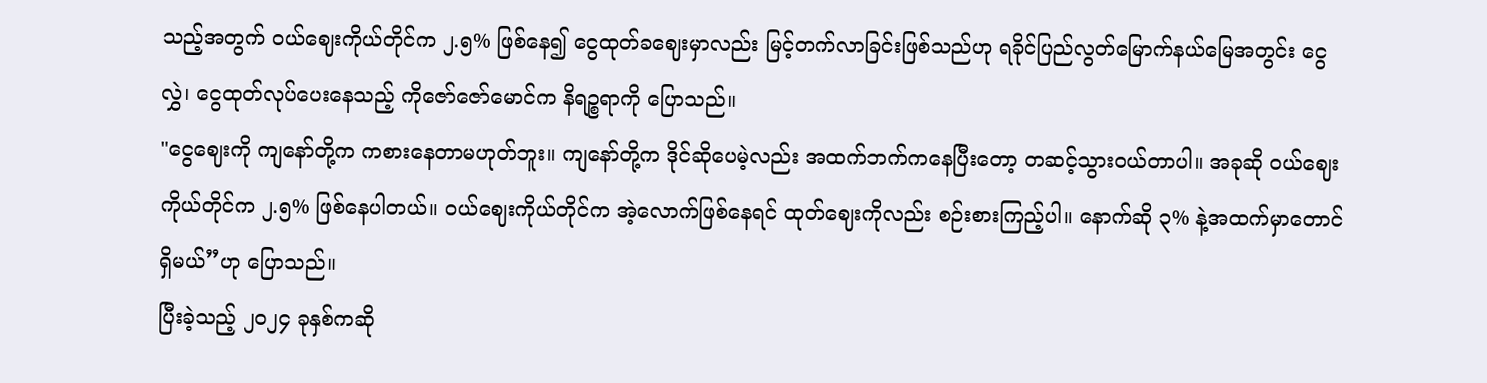သည့်အတွက် ဝယ်ဈေးကိုယ်တိုင်က ၂.၅% ဖြစ်နေ၍ ငွေထုတ်ခဈေးမှာလည်း မြင့်တက်လာခြင်းဖြစ်သည်ဟု ရခိုင်ပြည်လွတ်မြောက်နယ်မြေအတွင်း ငွေလွှဲ၊ ငွေထုတ်လုပ်ပေးနေသည့် ကိုဇော်ဇော်မောင်က နိရဉ္စရာကို ပြောသည်။
"ငွေဈေးကို ကျနော်တို့က ကစားနေတာမဟုတ်ဘူး။ ကျနော်တို့က ဒိုင်ဆိုပေမဲ့လည်း အထက်ဘက်ကနေပြီးတော့ တဆင့်သွားဝယ်တာပါ။ အခုဆို ဝယ်ဈေးကိုယ်တိုင်က ၂.၅% ဖြစ်နေပါတယ်။ ဝယ်ဈေးကိုယ်တိုင်က အဲ့လောက်ဖြစ်နေရင် ထုတ်ဈေးကိုလည်း စဉ်းစားကြည့်ပါ။ နောက်ဆို ၃% နဲ့အထက်မှာတောင်ရှိမယ်”ဟု ပြောသည်။
ပြီးခဲ့သည့် ၂ဝ၂၄ ခုနှစ်ကဆို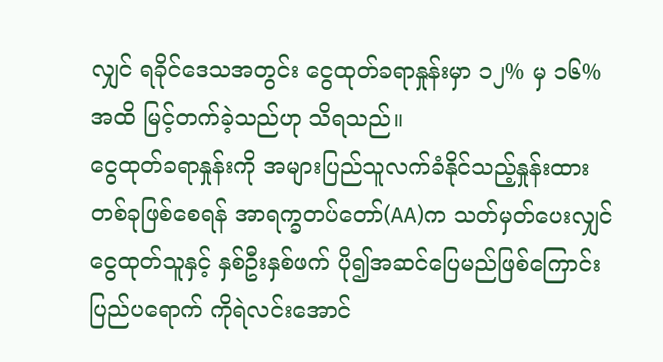လျှင် ရခိုင်ဒေသအတွင်း ငွေထုတ်ခရာနှုန်းမှာ ၁၂% မှ ၁၆% အထိ မြင့်တက်ခဲ့သည်ဟု သိရသည်။
ငွေထုတ်ခရာနှုန်းကို အများပြည်သူလက်ခံနိုင်သည့်နှုန်းထားတစ်ခုဖြစ်စေရန် အာရက္ခတပ်တော်(AA)က သတ်မှတ်ပေးလျှင် ငွေထုတ်သူနှင့် နှစ်ဦးနှစ်ဖက် ပို၍အဆင်ပြေမည်ဖြစ်ကြောင်း ပြည်ပရောက် ကိုရဲလင်းအောင်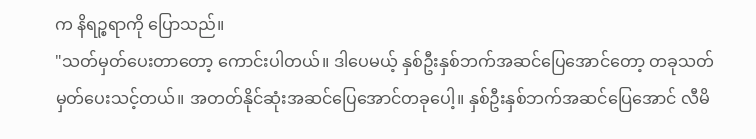က နိရဉ္စရာကို ပြောသည်။
"သတ်မှတ်ပေးတာတော့ ကောင်းပါတယ်။ ဒါပေမယ့် နှစ်ဦးနှစ်ဘက်အဆင်ပြေအောင်တော့ တခုသတ်မှတ်ပေးသင့်တယ်။ အတတ်နိုင်ဆုံးအဆင်ပြေအောင်တခုပေါ့။ နှစ်ဦးနှစ်ဘက်အဆင်ပြေအောင် လီမိ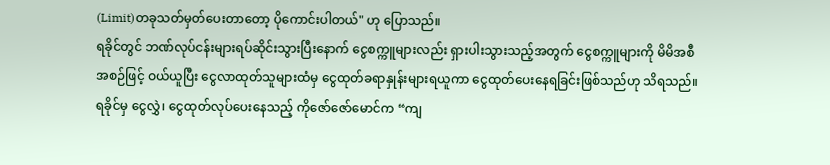(Limit)တခုသတ်မှတ်ပေးတာတော့ ပိုကောင်းပါတယ်" ဟု ပြောသည်။
ရခိုင်တွင် ဘဏ်လုပ်ငန်းများရပ်ဆိုင်းသွားပြီးနောက် ငွေစက္ကူများလည်း ရှားပါးသွားသည့်အတွက် ငွေစက္ကူများကို မိမိအစီအစဉ်ဖြင့် ဝယ်ယူပြီး ငွေလာထုတ်သူများထံမှ ငွေထုတ်ခရာနှုန်းများရယူကာ ငွေထုတ်ပေးနေရခြင်းဖြစ်သည်ဟု သိရသည်။
ရခိုင်မှ ငွေလွှဲ၊ ငွေထုတ်လုပ်ပေးနေသည့် ကိုဇော်ဇော်မောင်က “ကျ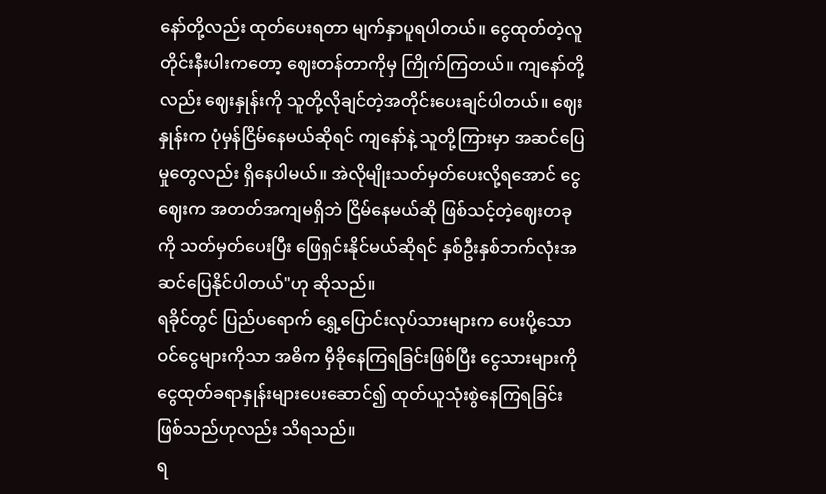နော်တို့လည်း ထုတ်ပေးရတာ မျက်နှာပူရပါတယ်။ ငွေထုတ်တဲ့လူတိုင်းနီးပါးကတော့ ဈေးတန်တာကိုမှ ကြိုက်ကြတယ်။ ကျနော်တို့လည်း ဈေးနှုန်းကို သူတို့လိုချင်တဲ့အတိုင်းပေးချင်ပါတယ်။ ဈေးနှုန်းက ပုံမှန်ငြိမ်နေမယ်ဆိုရင် ကျနော်နဲ့ သူတို့ကြားမှာ အဆင်ပြေမှုတွေလည်း ရှိနေပါမယ်။ အဲလိုမျိုးသတ်မှတ်ပေးလို့ရအောင် ငွေဈေးက အတတ်အကျမရှိဘဲ ငြိမ်နေမယ်ဆို ဖြစ်သင့်တဲ့ဈေးတခုကို သတ်မှတ်ပေးပြီး ဖြေရှင်းနိုင်မယ်ဆိုရင် နှစ်ဦးနှစ်ဘက်လုံးအဆင်ပြေနိုင်ပါတယ်"ဟု ဆိုသည်။
ရခိုင်တွင် ပြည်ပရောက် ရွှေ့ပြောင်းလုပ်သားများက ပေးပို့သော ဝင်ငွေများကိုသာ အဓိက မှီခိုနေကြရခြင်းဖြစ်ပြီး ငွေသားများကို ငွေထုတ်ခရာနှုန်းများပေးဆောင်၍ ထုတ်ယူသုံးစွဲနေကြရခြင်းဖြစ်သည်ဟုလည်း သိရသည်။
ရ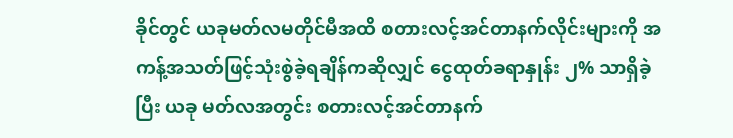ခိုင်တွင် ယခုမတ်လမတိုင်မီအထိ စတားလင့်အင်တာနက်လိုင်းများကို အကန့်အသတ်ဖြင့်သုံးစွဲခဲ့ရချိန်ကဆိုလျှင် ငွေထုတ်ခရာနှုန်း ၂% သာရှိခဲ့ပြီး ယခု မတ်လအတွင်း စတားလင့်အင်တာနက်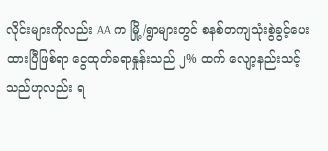လိုင်းများကိုလည်း AA က မြို့/ရွာများတွင် စနစ်တကျသုံးစွဲခွင့်ပေးထားပြီဖြစ်ရာ ငွေထုတ်ခရာနှုန်းသည် ၂% ထက် လျော့နည်းသင့်သည်ဟုလည်း ရ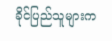ခိုင်ပြည်သူများက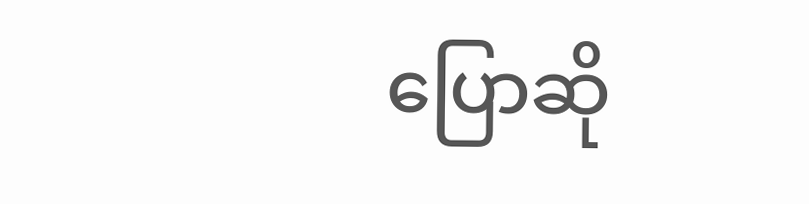ပြောဆို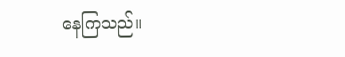နေကြသည်။